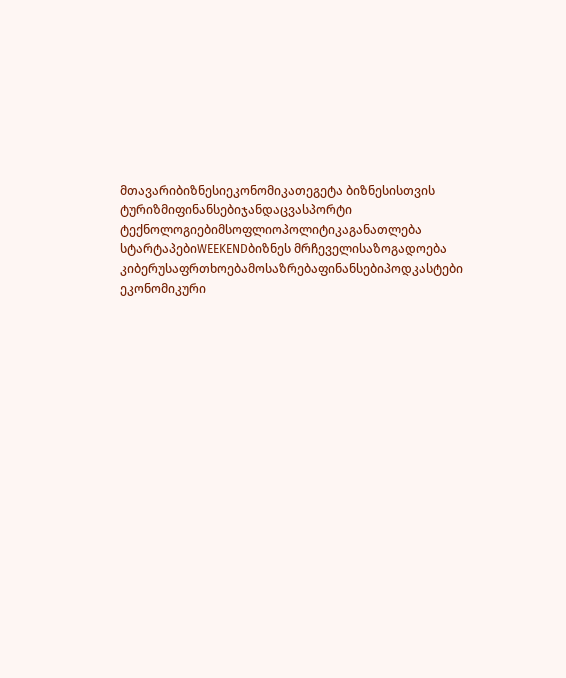მთავარიბიზნესიეკონომიკათეგეტა ბიზნესისთვის
ტურიზმიფინანსებიჯანდაცვასპორტი
ტექნოლოგიებიმსოფლიოპოლიტიკაგანათლება
სტარტაპებიWEEKENDბიზნეს მრჩეველისაზოგადოება
კიბერუსაფრთხოებამოსაზრებაფინანსებიპოდკასტები
ეკონომიკური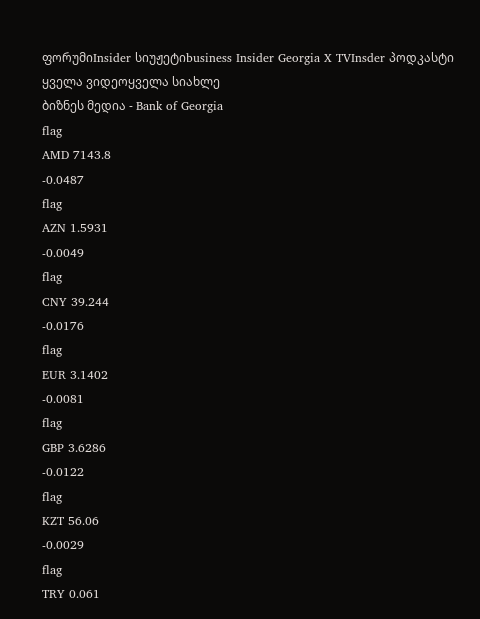ფორუმიInsider სიუჟეტიbusiness Insider Georgia X TVInsder პოდკასტი
ყველა ვიდეოყველა სიახლე
ბიზნეს მედია - Bank of Georgia
flag
AMD 7143.8
-0.0487
flag
AZN 1.5931
-0.0049
flag
CNY 39.244
-0.0176
flag
EUR 3.1402
-0.0081
flag
GBP 3.6286
-0.0122
flag
KZT 56.06
-0.0029
flag
TRY 0.061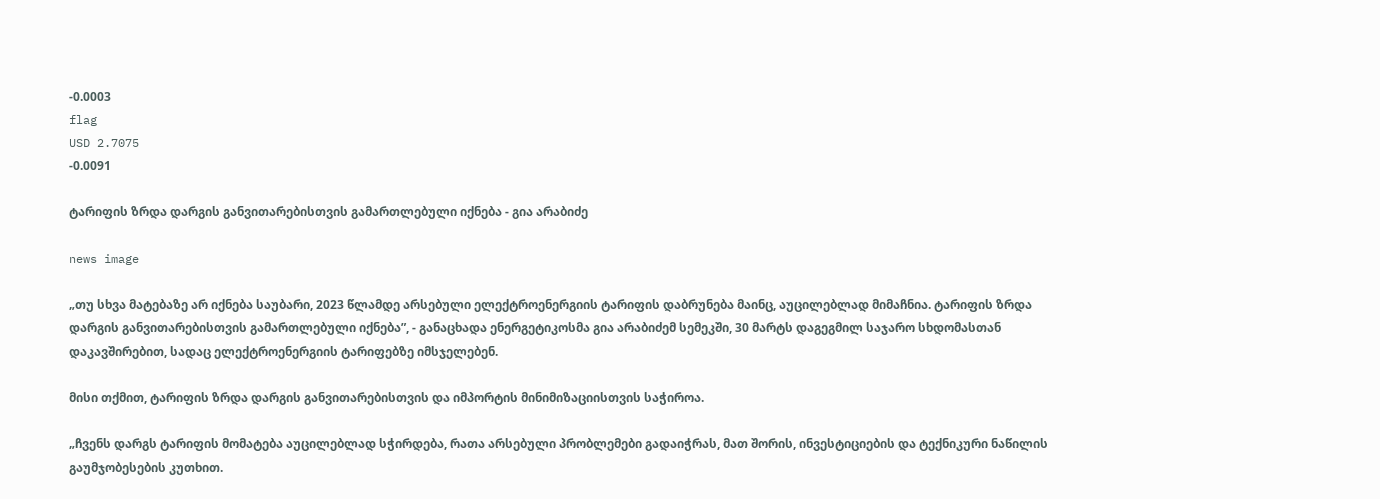-0.0003
flag
USD 2.7075
-0.0091

ტარიფის ზრდა დარგის განვითარებისთვის გამართლებული იქნება - გია არაბიძე

news image

„თუ სხვა მატებაზე არ იქნება საუბარი, 2023 წლამდე არსებული ელექტროენერგიის ტარიფის დაბრუნება მაინც, აუცილებლად მიმაჩნია. ტარიფის ზრდა დარგის განვითარებისთვის გამართლებული იქნება”, - განაცხადა ენერგეტიკოსმა გია არაბიძემ სემეკში, 30 მარტს დაგეგმილ საჯარო სხდომასთან დაკავშირებით, სადაც ელექტროენერგიის ტარიფებზე იმსჯელებენ.

მისი თქმით, ტარიფის ზრდა დარგის განვითარებისთვის და იმპორტის მინიმიზაციისთვის საჭიროა.

„ჩვენს დარგს ტარიფის მომატება აუცილებლად სჭირდება, რათა არსებული პრობლემები გადაიჭრას, მათ შორის, ინვესტიციების და ტექნიკური ნაწილის გაუმჯობესების კუთხით.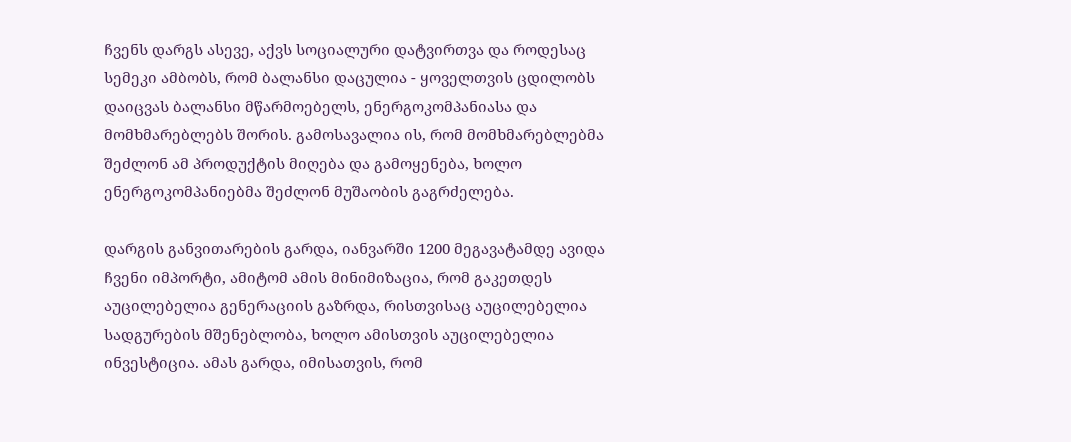ჩვენს დარგს ასევე, აქვს სოციალური დატვირთვა და როდესაც სემეკი ამბობს, რომ ბალანსი დაცულია - ყოველთვის ცდილობს დაიცვას ბალანსი მწარმოებელს, ენერგოკომპანიასა და მომხმარებლებს შორის. გამოსავალია ის, რომ მომხმარებლებმა შეძლონ ამ პროდუქტის მიღება და გამოყენება, ხოლო ენერგოკომპანიებმა შეძლონ მუშაობის გაგრძელება.

დარგის განვითარების გარდა, იანვარში 1200 მეგავატამდე ავიდა ჩვენი იმპორტი, ამიტომ ამის მინიმიზაცია, რომ გაკეთდეს აუცილებელია გენერაციის გაზრდა, რისთვისაც აუცილებელია სადგურების მშენებლობა, ხოლო ამისთვის აუცილებელია ინვესტიცია. ამას გარდა, იმისათვის, რომ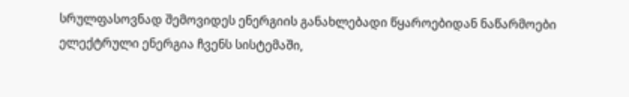სრულფასოვნად შემოვიდეს ენერგიის განახლებადი წყაროებიდან ნაწარმოები ელექტრული ენერგია ჩვენს სისტემაში,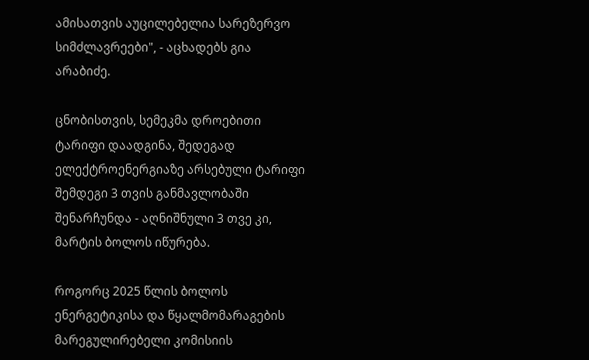ამისათვის აუცილებელია სარეზერვო სიმძლავრეები", - აცხადებს გია არაბიძე.

ცნობისთვის, სემეკმა დროებითი ტარიფი დაადგინა, შედეგად ელექტროენერგიაზე არსებული ტარიფი შემდეგი 3 თვის განმავლობაში შენარჩუნდა - აღნიშნული 3 თვე კი, მარტის ბოლოს იწურება.

როგორც 2025 წლის ბოლოს ენერგეტიკისა და წყალმომარაგების მარეგულირებელი კომისიის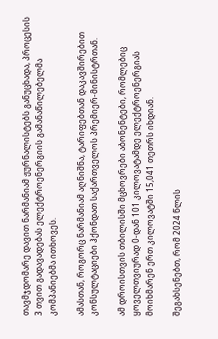თავმჯდომარე დავით ნარმანიამ ჟურნალისტებს განუცხადა, პროცესის 3 თვით გადავადებას ელექტროენერგიის გამანაწილებელმა კომპანიებმა ითხოვეს.

ამასთან, როგორც ნარმანიამ აღნიშნა, ტარიფებთან დაკავშირებით კონსულტაციები ჰქონდათ საქართველოს პრემიერ-მინისტრთან.

ამ დროისთვის თბილისში მცხოვრები აბონენტები, რომლებიც ყოველთვიურად 0-დან 101 კილოვატამდე ელექტროენერგიას მოიხმარენ ერთ კილოვატში 15,041 თეთრს იხდიან.

შეგახსენებთ, რომ 2024 წლის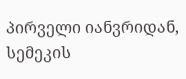პირველი იანვრიდან, სემეკის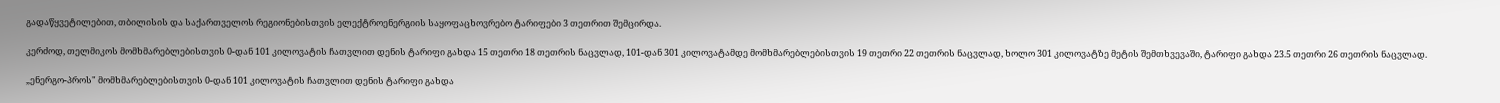გადაწყვეტილებით, თბილისის და საქართველოს რეგიონებისთვის ელექტროენერგიის საყოფაცხოვრებო ტარიფები 3 თეთრით შემცირდა.

კერძოდ, თელმიკოს მომხმარებლებისთვის 0-დან 101 კილოვატის ჩათვლით დენის ტარიფი გახდა 15 თეთრი 18 თეთრის ნაცვლად, 101-დან 301 კილოვატამდე მომხმარებლებისთვის 19 თეთრი 22 თეთრის ნაცვლად, ხოლო 301 კილოვატზე მეტის შემთხვევაში, ტარიფი გახდა 23.5 თეთრი 26 თეთრის ნაცვლად.

„ენერგო-პროს" მომხმარებლებისთვის 0-დან 101 კილოვატის ჩათვლით დენის ტარიფი გახდა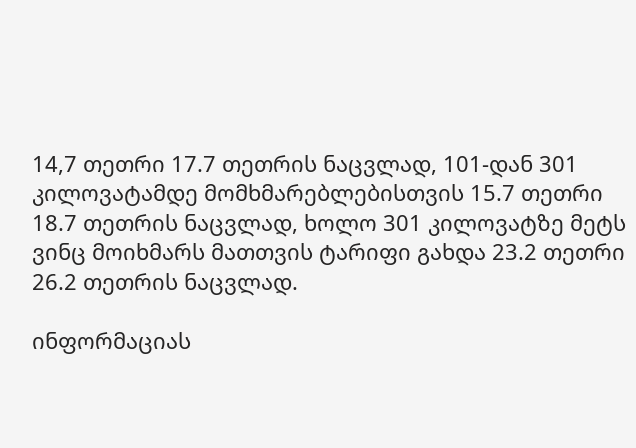14,7 თეთრი 17.7 თეთრის ნაცვლად, 101-დან 301 კილოვატამდე მომხმარებლებისთვის 15.7 თეთრი 18.7 თეთრის ნაცვლად, ხოლო 301 კილოვატზე მეტს ვინც მოიხმარს მათთვის ტარიფი გახდა 23.2 თეთრი 26.2 თეთრის ნაცვლად.

ინფორმაციას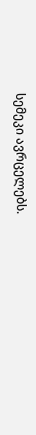სემეკი ავრცელებს.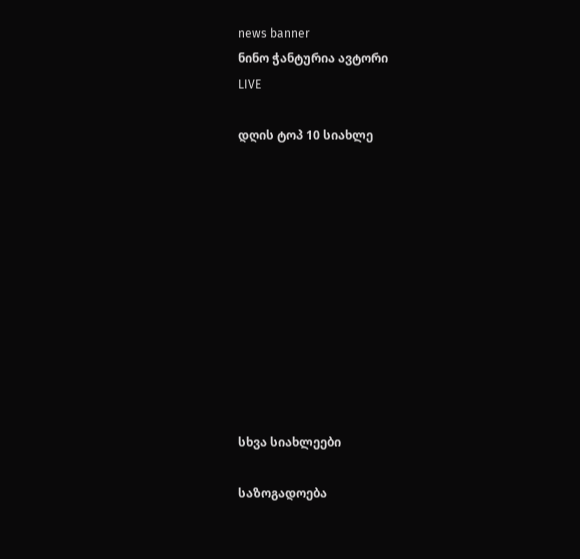news banner
ნინო ჭანტურია ავტორი
LIVE

დღის ტოპ 10 სიახლე











სხვა სიახლეები

საზოგადოება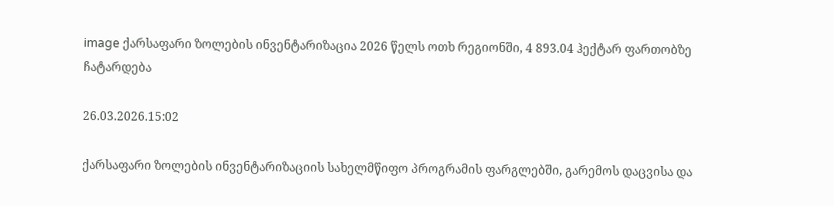image ქარსაფარი ზოლების ინვენტარიზაცია 2026 წელს ოთხ რეგიონში, 4 893.04 ჰექტარ ფართობზე ჩატარდება

26.03.2026.15:02

ქარსაფარი ზოლების ინვენტარიზაციის სახელმწიფო პროგრამის ფარგლებში, გარემოს დაცვისა და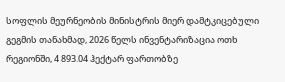სოფლის მეურნეობის მინისტრის მიერ დამტკიცებული გეგმის თანახმად, 2026 წელს ინვენტარიზაცია ოთხ რეგიონში, 4 893.04 ჰექტარ ფართობზე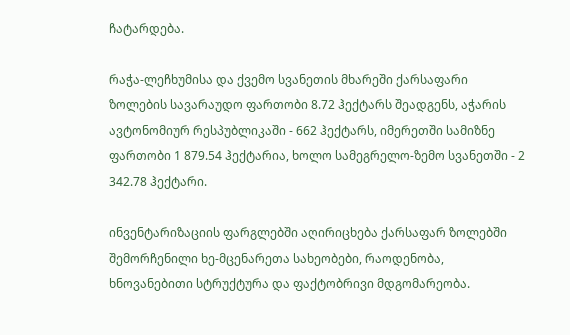ჩატარდება.

რაჭა-ლეჩხუმისა და ქვემო სვანეთის მხარეში ქარსაფარი ზოლების სავარაუდო ფართობი 8.72 ჰექტარს შეადგენს, აჭარის ავტონომიურ რესპუბლიკაში - 662 ჰექტარს, იმერეთში სამიზნე ფართობი 1 879.54 ჰექტარია, ხოლო სამეგრელო-ზემო სვანეთში - 2 342.78 ჰექტარი.

ინვენტარიზაციის ფარგლებში აღირიცხება ქარსაფარ ზოლებში შემორჩენილი ხე-მცენარეთა სახეობები, რაოდენობა, ხნოვანებითი სტრუქტურა და ფაქტობრივი მდგომარეობა.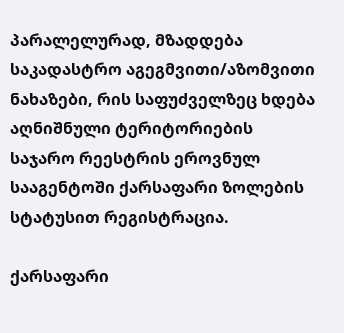პარალელურად, მზადდება საკადასტრო აგეგმვითი/აზომვითი ნახაზები, რის საფუძველზეც ხდება აღნიშნული ტერიტორიების საჯარო რეესტრის ეროვნულ სააგენტოში ქარსაფარი ზოლების სტატუსით რეგისტრაცია.

ქარსაფარი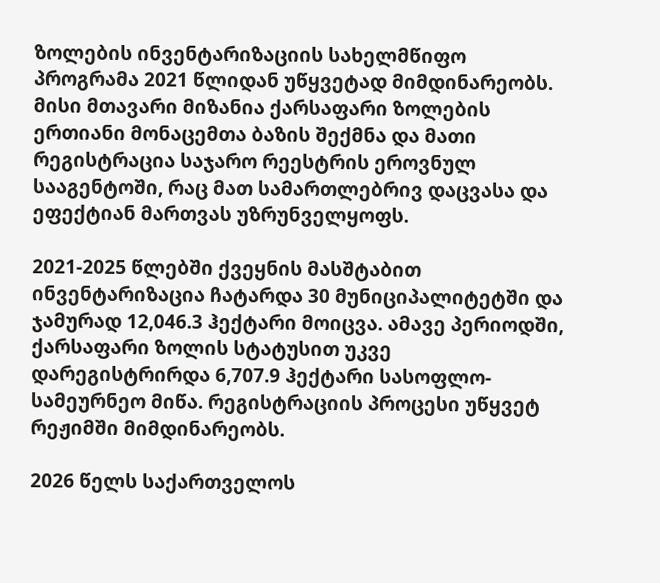ზოლების ინვენტარიზაციის სახელმწიფო პროგრამა 2021 წლიდან უწყვეტად მიმდინარეობს. მისი მთავარი მიზანია ქარსაფარი ზოლების ერთიანი მონაცემთა ბაზის შექმნა და მათი რეგისტრაცია საჯარო რეესტრის ეროვნულ სააგენტოში, რაც მათ სამართლებრივ დაცვასა და ეფექტიან მართვას უზრუნველყოფს.

2021-2025 წლებში ქვეყნის მასშტაბით ინვენტარიზაცია ჩატარდა 30 მუნიციპალიტეტში და ჯამურად 12,046.3 ჰექტარი მოიცვა. ამავე პერიოდში, ქარსაფარი ზოლის სტატუსით უკვე დარეგისტრირდა 6,707.9 ჰექტარი სასოფლო-სამეურნეო მიწა. რეგისტრაციის პროცესი უწყვეტ რეჟიმში მიმდინარეობს.

2026 წელს საქართველოს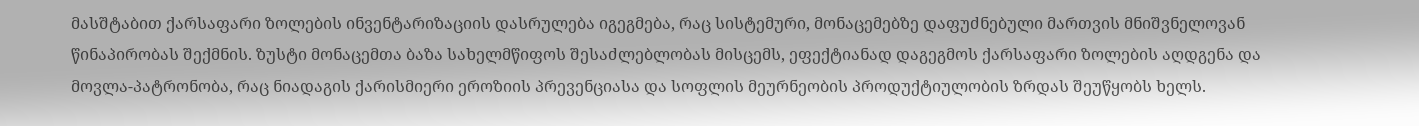მასშტაბით ქარსაფარი ზოლების ინვენტარიზაციის დასრულება იგეგმება, რაც სისტემური, მონაცემებზე დაფუძნებული მართვის მნიშვნელოვან წინაპირობას შექმნის. ზუსტი მონაცემთა ბაზა სახელმწიფოს შესაძლებლობას მისცემს, ეფექტიანად დაგეგმოს ქარსაფარი ზოლების აღდგენა და მოვლა-პატრონობა, რაც ნიადაგის ქარისმიერი ეროზიის პრევენციასა და სოფლის მეურნეობის პროდუქტიულობის ზრდას შეუწყობს ხელს.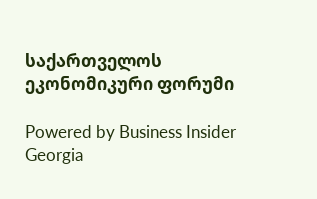საქართველოს ეკონომიკური ფორუმი

Powered by Business Insider Georgia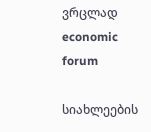ვრცლად
economic forum

სიახლეების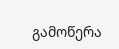გამოწერა